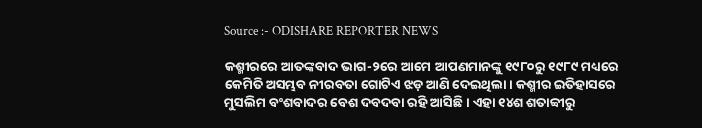Source :- ODISHARE REPORTER NEWS

କଶ୍ମୀରରେ ଆତଙ୍କବାଦ ଭାଗ-୨ରେ ଆମେ ଆପଣମାନଙ୍କୁ ୧୯୮୦ରୁ ୧୯୮୯ ମଧ୍ୟରେ କେମିତି ଅସମ୍ଭବ ନୀରବତା ଗୋଟିଏ ଝଡ଼ ଆଣି ଦେଇଥିଲା। କଶ୍ମୀର ଇତିହାସରେ ମୁସଲିମ ବଂଶବାଦର ବେଶ ଦବଦବା ରହି ଆସିଛି। ଏହା ୧୪ଶ ଶତାବ୍ବୀରୁ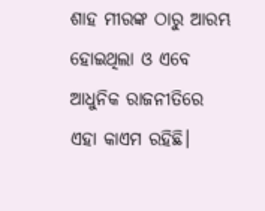ଶାହ ମୀରଙ୍କ ଠାରୁ ଆରମ୍ଭ ହୋଇଥିଲା ଓ ଏବେ ଆଧୁନିକ ରାଜନୀତିରେ ଏହା କାଏମ ରହିଛି।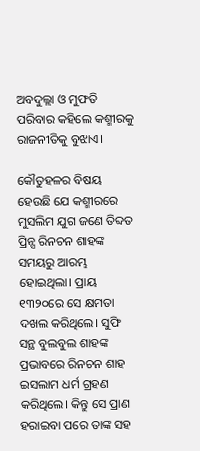ଅବଦୁଲ୍ଲା ଓ ମୁଫତି ପରିବାର କହିଲେ କଶ୍ମୀରକୁ ରାଜନୀତିକୁ ବୁଝାଏ।

କୌତୁହଳର ବିଷୟ ହେଉଛି ଯେ କଶ୍ମୀରରେ ମୁସଲିମ ଯୁଗ ଜଣେ ତିବ୍ଦତ ପ୍ରିନ୍ସ ରିନଚନ ଶାହଙ୍କ ସମୟରୁ ଆରମ୍ଭ ହୋଇଥିଲା। ପ୍ରାୟ ୧୩୨୦ରେ ସେ କ୍ଷମତା ଦଖଲ କରିଥିଲେ। ସୁଫି ସନ୍ଥ ବୁଲବୁଲ ଶାହଙ୍କ ପ୍ରଭାବରେ ରିନଚନ ଶାହ ଇସଲାମ ଧର୍ମ ଗ୍ରହଣ କରିଥିଲେ। କିନ୍ତୁ ସେ ପ୍ରାଣ ହରାଇବା ପରେ ତାଙ୍କ ସହ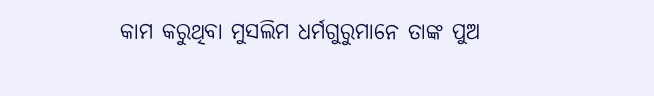କାମ କରୁଥିବା ମୁସଲିମ ଧର୍ମଗୁରୁମାନେ ତାଙ୍କ ପୁଅ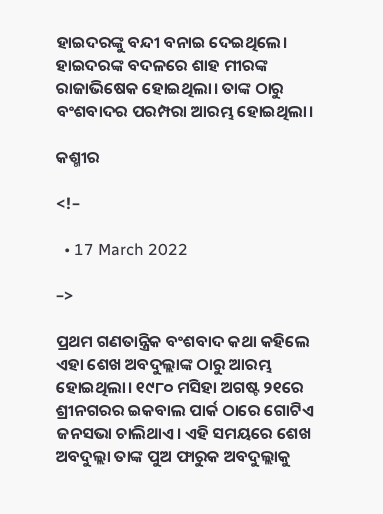ହାଇଦରଙ୍କୁ ବନ୍ଦୀ ବନାଇ ଦେଇଥିଲେ। ହାଇଦରଙ୍କ ବଦଳରେ ଶାହ ମୀରଙ୍କ ରାଜାଭିଷେକ ହୋଇଥିଲା। ତାଙ୍କ ଠାରୁ ବଂଶବାଦର ପରମ୍ପରା ଆରମ୍ଭ ହୋଇଥିଲା।

କଶ୍ମୀର

<!–

  • 17 March 2022

–>

ପ୍ରଥମ ଗଣତାନ୍ତ୍ରିକ ବଂଶବାଦ କଥା କହିଲେ ଏହା ଶେଖ ଅବଦୁଲ୍ଲାଙ୍କ ଠାରୁ ଆରମ୍ଭ ହୋଇଥିଲା। ୧୯୮୦ ମସିହା ଅଗଷ୍ଟ ୨୧ରେ ଶ୍ରୀନଗରର ଇକବାଲ ପାର୍କ ଠାରେ ଗୋଟିଏ ଜନସଭା ଚାଲିଥାଏ। ଏହି ସମୟରେ ଶେଖ ଅବଦୁଲ୍ଲା ତାଙ୍କ ପୁଅ ଫାରୁକ ଅବଦୁଲ୍ଲାକୁ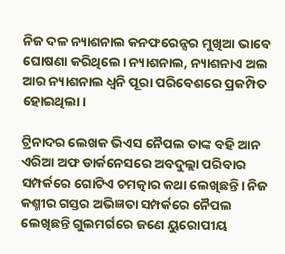ନିଜ ଦଳ ନ୍ୟାଶନାଲ କନଫରେନ୍ସର ମୁଖିଆ ଭାବେ ଘୋଷଣା କରିଥିଲେ। ନ୍ୟାଶନାଲ, ନ୍ୟାଶନାଏ ଅଲ ଆର ନ୍ୟାଶନାଲ ଧ୍ୱନି ପୂରା ପରିବେଶରେ ପ୍ରକମ୍ପିତ ହୋଇଥିଲା।

ଟ୍ରିନାଦର ଲେଖକ ଭିଏସ ନୈପଲ ତାଙ୍କ ବହି ଆନ ଏରିଆ ଅଫ ଡାର୍କନେସରେ ଅବଦୁଲ୍ଲା ପରିବାର ସମ୍ପର୍କରେ ଗୋଟିଏ ଚମତ୍କାର କଥା ଲେଖିଛନ୍ତି। ନିଜ କଶ୍ମୀର ଗସ୍ତର ଅଭିଜ୍ଞତା ସମ୍ପର୍କରେ ନୈପଲ ଲେଖିଛନ୍ତି ଗୁଲମର୍ଗରେ ଜଣେ ୟୁରୋପୀୟ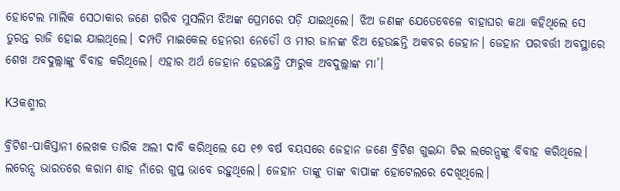ହୋଟେଲ ମାଲିକ ସେଠାକାର ଜଣେ ଗରିବ ମୁସଲିମ ଝିଅଙ୍କ ପ୍ରେମରେ ପଡ଼ି ଯାଇଥିଲେ। ଝିଅ ଜଣଙ୍କ ଯେତେବେଳେ ବାହାଘର କଥା କହିଥିଲେ ସେ ତୁରନ୍ତ ରାଜି ହୋଇ ଯାଇଥିଲେ। ଦମ୍ପତି ମାଇକେଲ ହେନରୀ ନେଡୌ ଓ ମୀର ଜାନଙ୍କ ଝିଅ ହେଉଛନ୍ତି ଅକବର ଜେହାନ। ଜେହାନ ପରବର୍ତ୍ତୀ ଅବସ୍ଥାରେ ଶେଖ ଅବଦୁଲ୍ଲାଙ୍କୁ ବିବାହ କରିଥିଲେ। ଏହାର ଅର୍ଥ ଜେହାନ ହେଉଛନ୍ତି ଫାରୁକ ଅବଦୁଲ୍ଲାଙ୍କ ମା’।

K3କଶ୍ମୀର

ବ୍ରିଟିଶ-ପାକିସ୍ତାନୀ ଲେଖକ ତାରିକ ଅଲୀ ଦାବି କରିଥିଲେ ଯେ ୧୭ ବର୍ଷ ବୟସରେ ଜେହାନ ଜଣେ ବ୍ରିଟିଶ ଗୁଇନ୍ଦା ଟିଇ ଲରେନ୍ସଙ୍କୁ ବିବାହ କରିଥିଲେ। ଲରେନ୍ସ ଭାରତରେ କରାମ ଶାହ ନାଁରେ ଗୁପ୍ତ ଭାବେ ରହୁଥିଲେ। ଜେହାନ ତାଙ୍କୁ ତାଙ୍କ ବାପାଙ୍କ ହୋଟେଲରେ ଦେଖିଥିଲେ।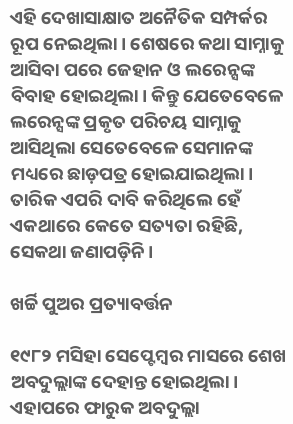ଏହି ଦେଖାସାକ୍ଷାତ ଅନୈତିକ ସମ୍ପର୍କର ରୂପ ନେଇଥିଲା। ଶେଷରେ କଥା ସାମ୍ନାକୁ ଆସିବା ପରେ ଜେହାନ ଓ ଲରେନ୍ସଙ୍କ ବିବାହ ହୋଇଥିଲା। କିନ୍ତୁ ଯେତେବେଳେ ଲରେନ୍ସଙ୍କ ପ୍ରକୃତ ପରିଚୟ ସାମ୍ନାକୁ ଆସିଥିଲା ସେତେବେଳେ ସେମାନଙ୍କ ମଧ୍ୟରେ ଛାଡ଼ପତ୍ର ହୋଇଯାଇଥିଲା। ତାରିକ ଏପରି ଦାବି କରିଥିଲେ ହେଁ ଏକଥାରେ କେତେ ସତ୍ୟତା ରହିଛି, ସେକଥା ଜଣାପଡ଼ିନି।

ଖର୍ଚ୍ଚି ପୁଅର ପ୍ରତ୍ୟାବର୍ତ୍ତନ

୧୯୮୨ ମସିହା ସେପ୍ଟେମ୍ବର ମାସରେ ଶେଖ ଅବଦୁଲ୍ଲାଙ୍କ ଦେହାନ୍ତ ହୋଇଥିଲା। ଏହାପରେ ଫାରୁକ ଅବଦୁଲ୍ଲା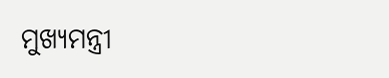ମୁଖ୍ୟମନ୍ତ୍ରୀ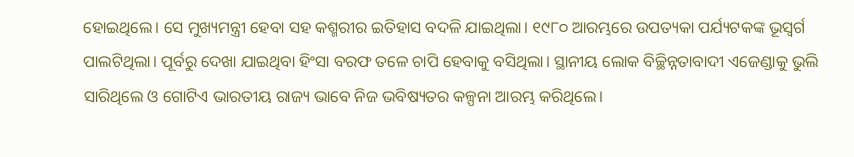ହୋଇଥିଲେ। ସେ ମୁଖ୍ୟମନ୍ତ୍ରୀ ହେବା ସହ କଶ୍ମରୀର ଇତିହାସ ବଦଳି ଯାଇଥିଲା। ୧୯୮୦ ଆରମ୍ଭରେ ଉପତ୍ୟକା ପର୍ଯ୍ୟଟକଙ୍କ ଭୂସ୍ୱର୍ଗ ପାଲଟିଥିଲା। ପୂର୍ବରୁ ଦେଖା ଯାଇଥିବା ହିଂସା ବରଫ ତଳେ ଚାପି ହେବାକୁ ବସିଥିଲା। ସ୍ଥାନୀୟ ଲୋକ ବିଚ୍ଛିନ୍ନତାବାଦୀ ଏଜେଣ୍ଡାକୁ ଭୁଲି ସାରିଥିଲେ ଓ ଗୋଟିଏ ଭାରତୀୟ ରାଜ୍ୟ ଭାବେ ନିଜ ଭବିଷ୍ୟତର କଳ୍ପନା ଆରମ୍ଭ କରିଥିଲେ।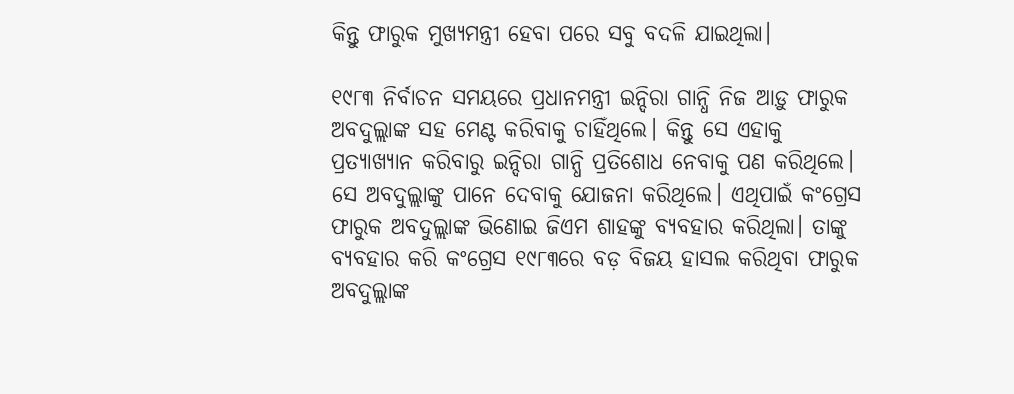କିନ୍ତୁ ଫାରୁକ ମୁଖ୍ୟମନ୍ତ୍ରୀ ହେବା ପରେ ସବୁ ବଦଳି ଯାଇଥିଲା।

୧୯୮୩ ନିର୍ବାଚନ ସମୟରେ ପ୍ରଧାନମନ୍ତ୍ରୀ ଇନ୍ଦିରା ଗାନ୍ଧି ନିଜ ଆଡ଼ୁ ଫାରୁକ ଅବଦୁଲ୍ଲାଙ୍କ ସହ ମେଣ୍ଟ କରିବାକୁ ଚାହିଁଥିଲେ। କିନ୍ତୁ ସେ ଏହାକୁ ପ୍ରତ୍ୟାଖ୍ୟାନ କରିବାରୁ ଇନ୍ଦିରା ଗାନ୍ଧି ପ୍ରତିଶୋଧ ନେବାକୁ ପଣ କରିଥିଲେ। ସେ ଅବଦୁଲ୍ଲାଙ୍କୁ ପାନେ ଦେବାକୁ ଯୋଜନା କରିଥିଲେ। ଏଥିପାଇଁ କଂଗ୍ରେସ ଫାରୁକ ଅବଦୁଲ୍ଲାଙ୍କ ଭିଣୋଇ ଜିଏମ ଶାହଙ୍କୁ ବ୍ୟବହାର କରିଥିଲା। ତାଙ୍କୁ ବ୍ୟବହାର କରି କଂଗ୍ରେସ ୧୯୮୩ରେ ବଡ଼ ବିଜୟ ହାସଲ କରିଥିବା ଫାରୁକ ଅବଦୁଲ୍ଲାଙ୍କ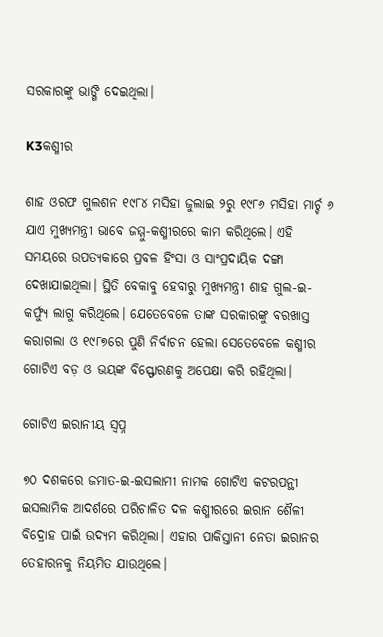ସରକାରଙ୍କୁ ଭାଙ୍ଗି ଦେଇଥିଲା।

K3କଶ୍ମୀର

ଶାହ ଓରଫ ଗୁଲଶନ ୧୯୮୪ ମସିହା ଜୁଲାଇ ୨ରୁ ୧୯୮୬ ମସିହା ମାର୍ଚ୍ଚ ୬ ଯାଏ ମୁଖ୍ୟମନ୍ତ୍ରୀ ଭାବେ ଜମ୍ମୁ-କଶ୍ମୀରରେ କାମ କରିଥିଲେ। ଏହି ସମୟରେ ଉପତ୍ୟକାରେ ପ୍ରବଳ ହିଂସା ଓ ସାଂପ୍ରଦାୟିକ ଦଙ୍ଗା ଦେଖାଯାଇଥିଲା। ସ୍ଥିତି ବେକାବୁ ହେବାରୁ ମୁଖ୍ୟମନ୍ତ୍ରୀ ଶାହ ଗୁଲ-ଇ-କର୍ଫ୍ୟୁ ଲାଗୁ କରିଥିଲେ। ଯେତେବେଳେ ତାଙ୍କ ସରକାରଙ୍କୁ ବରଖାସ୍ତ କରାଗଲା ଓ ୧୯୮୭ରେ ପୁଣି ନିର୍ବାଚନ ହେଲା ସେତେବେଳେ କଶ୍ମୀର ଗୋଟିଏ ବଡ଼ ଓ ଭୟଙ୍କ ବିସ୍ଫୋରଣକୁ ଅପେକ୍ଷା କରି ରହିଥିଲା।

ଗୋଟିଏ ଇରାନୀୟ ସ୍ୱପ୍ନ

୭୦ ଦଶକରେ ଜମାତ-ଇ-ଇସଲାମୀ ନାମକ ଗୋଟିଏ କଟରପନ୍ଥୀ ଇସଲାମିକ ଆଦର୍ଶରେ ପରିଚାଳିତ ଦଳ କଶ୍ମୀରରେ ଇରାନ ଶୈଳୀ ବିଦ୍ରୋହ ପାଇଁ ଉଦ୍ୟମ କରିଥିଲା। ଏହାର ପାକିସ୍ତାନୀ ନେତା ଇରାନର ତେହାରନକୁ ନିୟମିତ ଯାଉଥିଲେ।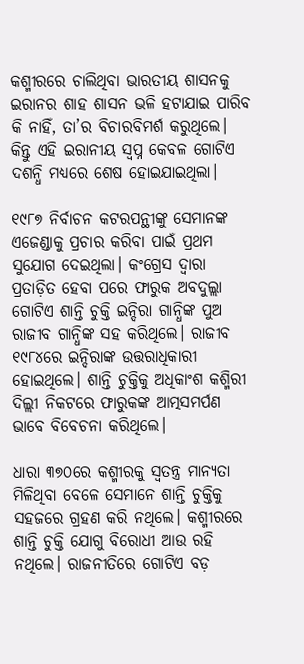କଶ୍ମୀରରେ ଚାଲିଥିବା ଭାରତୀୟ ଶାସନକୁ ଇରାନର ଶାହ ଶାସନ ଭଳି ହଟାଯାଇ ପାରିବ କି ନାହିଁ, ତା’ର ବିଚାରବିମର୍ଶ କରୁଥିଲେ। କିନ୍ତୁ ଏହି ଇରାନୀୟ ସ୍ୱପ୍ନ କେବଳ ଗୋଟିଏ ଦଶନ୍ଧି ମଧ୍ୟରେ ଶେଷ ହୋଇଯାଇଥିଲା।

୧୯୮୭ ନିର୍ବାଚନ କଟରପନ୍ଥୀଙ୍କୁ ସେମାନଙ୍କ ଏଜେଣ୍ଡାକୁ ପ୍ରଚାର କରିବା ପାଇଁ ପ୍ରଥମ ସୁଯୋଗ ଦେଇଥିଲା। କଂଗ୍ରେସ ଦ୍ୱାରା ପ୍ରତାଡ଼ିତ ହେବା ପରେ ଫାରୁକ ଅବଦୁଲ୍ଲା ଗୋଟିଏ ଶାନ୍ତି ଚୁକ୍ତି ଇନ୍ଦିରା ଗାନ୍ଧିଙ୍କ ପୁଅ ରାଜୀବ ଗାନ୍ଧିଙ୍କ ସହ କରିଥିଲେ। ରାଜୀବ ୧୯୮୪ରେ ଇନ୍ଦିରାଙ୍କ ଉତ୍ତରାଧିକାରୀ ହୋଇଥିଲେ। ଶାନ୍ତି ଚୁକ୍ତିକୁ ଅଧିକାଂଶ କଶ୍ମିରୀ ଦିଲ୍ଲୀ ନିକଟରେ ଫାରୁକଙ୍କ ଆତ୍ମସମର୍ପଣ ଭାବେ ବିବେଚନା କରିଥିଲେ।

ଧାରା ୩୭୦ରେ କଶ୍ମୀରକୁ ସ୍ୱତନ୍ତ୍ର ମାନ୍ୟତା ମିଳିଥିବା ବେଳେ ସେମାନେ ଶାନ୍ତି ଚୁକ୍ତିକୁ ସହଜରେ ଗ୍ରହଣ କରି ନଥିଲେ। କଶ୍ମୀରରେ ଶାନ୍ତି ଚୁକ୍ତି ଯୋଗୁ ବିରୋଧୀ ଆଉ ରହି ନଥିଲେ। ରାଜନୀତିରେ ଗୋଟିଏ ବଡ଼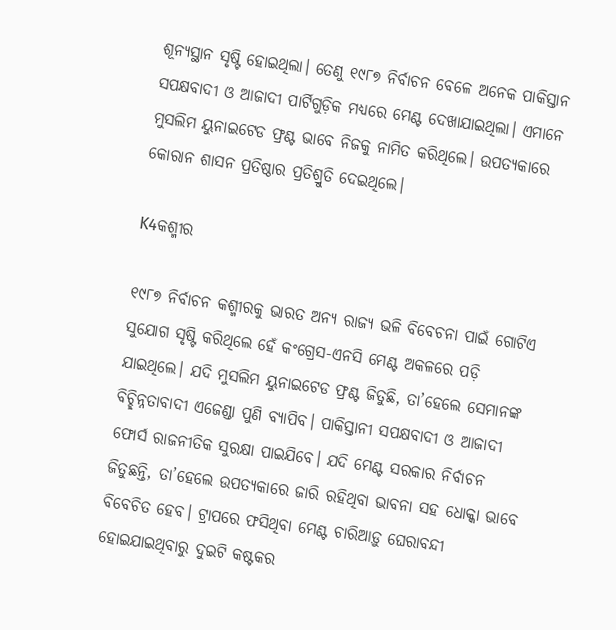ଶୂନ୍ୟସ୍ଥାନ ସୃଷ୍ଟି ହୋଇଥିଲା। ତେଣୁ ୧୯୮୭ ନିର୍ବାଚନ ବେଳେ ଅନେକ ପାକିସ୍ତାନ ସପକ୍ଷବାଦୀ ଓ ଆଜାଦୀ ପାର୍ଟିଗୁଡ଼ିକ ମଧ୍ୟରେ ମେଣ୍ଟ ଦେଖାଯାଇଥିଲା। ଏମାନେ ମୁସଲିମ ୟୁନାଇଟେଡ ଫ୍ରଣ୍ଟ ଭାବେ ନିଜକୁ ନାମିତ କରିଥିଲେ। ଉପତ୍ୟକାରେ କୋରାନ ଶାସନ ପ୍ରତିଷ୍ଠାର ପ୍ରତିଶ୍ରୁତି ଦେଇଥିଲେ।

K4କଶ୍ମୀର

୧୯୮୭ ନିର୍ବାଚନ କଶ୍ମୀରକୁ ଭାରତ ଅନ୍ୟ ରାଜ୍ୟ ଭଳି ବିବେଚନା ପାଇଁ ଗୋଟିଏ ସୁଯୋଗ ସୃଷ୍ଟି କରିଥିଲେ ହେଁ କଂଗ୍ରେସ-ଏନସି ମେଣ୍ଟ ଅକଳରେ ପଡ଼ି ଯାଇଥିଲେ। ଯଦି ମୁସଲିମ ୟୁନାଇଟେଡ ଫ୍ରଣ୍ଟ ଜିତୁଛି, ତା’ହେଲେ ସେମାନଙ୍କ ବିଚ୍ଛିନ୍ନତାବାଦୀ ଏଜେଣ୍ଡା ପୁଣି ବ୍ୟାପିବ। ପାକିସ୍ତାନୀ ସପକ୍ଷବାଦୀ ଓ ଆଜାଦୀ ଫୋର୍ସ ରାଜନୀତିକ ସୁରକ୍ଷା ପାଇଯିବେ। ଯଦି ମେଣ୍ଟ ସରକାର ନିର୍ବାଚନ ଜିତୁଛନ୍ତି, ତା’ହେଲେ ଉପତ୍ୟକାରେ ଜାରି ରହିଥିବା ଭାବନା ସହ ଧୋକ୍କା ଭାବେ ବିବେଚିତ ହେବ। ଟ୍ରାପରେ ଫସିଥିବା ମେଣ୍ଟ ଚାରିଆଡ଼ୁ ଘେରାବନ୍ଦୀ ହୋଇଯାଇଥିବାରୁ ଦୁଇଟି କଷ୍ଟକର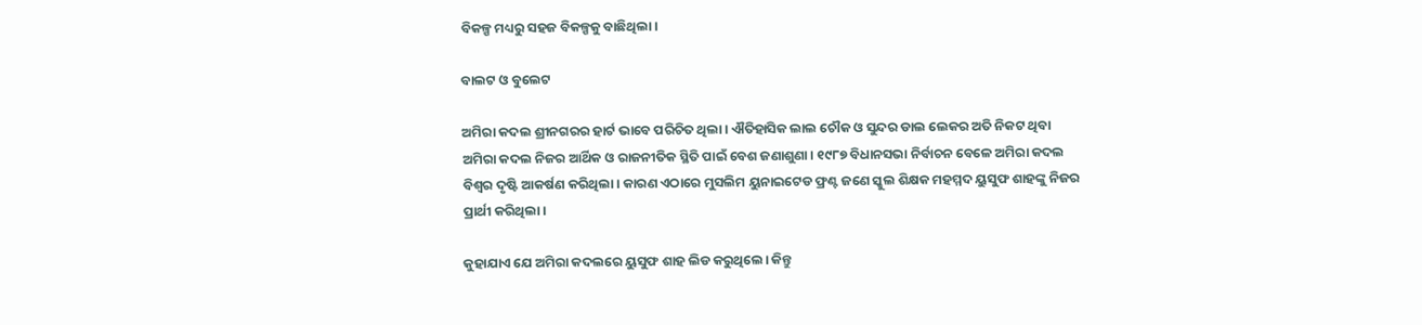ବିକଳ୍ପ ମଧ୍ୟରୁ ସହଜ ବିକଳ୍ପକୁ ବାଛିଥିଲା।

ବାଲଟ ଓ ବୁଲେଟ

ଅମିରା କଦଲ ଶ୍ରୀନଗରର ହାର୍ଟ ଭାବେ ପରିଚିତ ଥିଲା। ଐତିହାସିକ ଲାଲ ଚୌକ ଓ ସୁନ୍ଦର ଡାଲ ଲେକର ଅତି ନିକଟ ଥିବା ଅମିରା କଦଲ ନିଜର ଆର୍ଥିକ ଓ ରାଜନୀତିକ ସ୍ଥିତି ପାଇଁ ବେଶ ଜଣାଶୁଣା। ୧୯୮୭ ବିଧାନସଭା ନିର୍ବାଚନ ବେଳେ ଅମିରା କଦଲ ବିଶ୍ୱର ଦୃଷ୍ଟି ଆକର୍ଷଣ କରିଥିଲା। କାରଣ ଏଠାରେ ମୁସଲିମ ୟୁନାଇଟେଡ ଫ୍ରଣ୍ଟ ଜଣେ ସ୍କୁଲ ଶିକ୍ଷକ ମହମ୍ମଦ ୟୁସୁଫ ଶାହଙ୍କୁ ନିଜର ପ୍ରାର୍ଥୀ କରିଥିଲା।

କୁହାଯାଏ ଯେ ଅମିରା କଦଲରେ ୟୁସୁଫ ଶାହ ଲିଡ କରୁଥିଲେ। କିନ୍ତୁ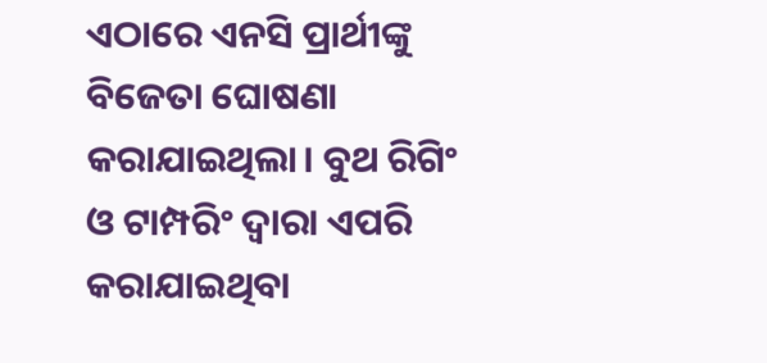ଏଠାରେ ଏନସି ପ୍ରାର୍ଥୀଙ୍କୁ ବିଜେତା ଘୋଷଣା କରାଯାଇଥିଲା। ବୁଥ ରିଗିଂ ଓ ଟାମ୍ପରିଂ ଦ୍ୱାରା ଏପରି କରାଯାଇଥିବା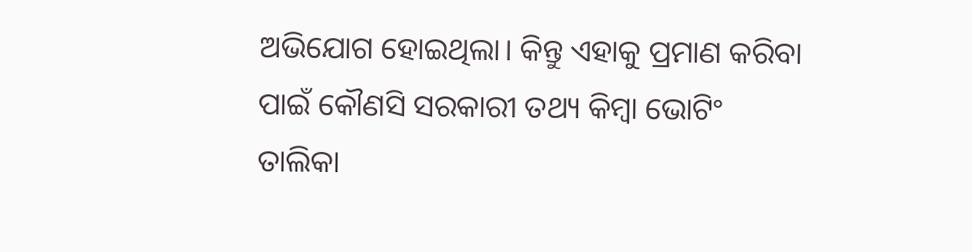ଅଭିଯୋଗ ହୋଇଥିଲା। କିନ୍ତୁ ଏହାକୁ ପ୍ରମାଣ କରିବା ପାଇଁ କୌଣସି ସରକାରୀ ତଥ୍ୟ କିମ୍ବା ଭୋଟିଂ ତାଲିକା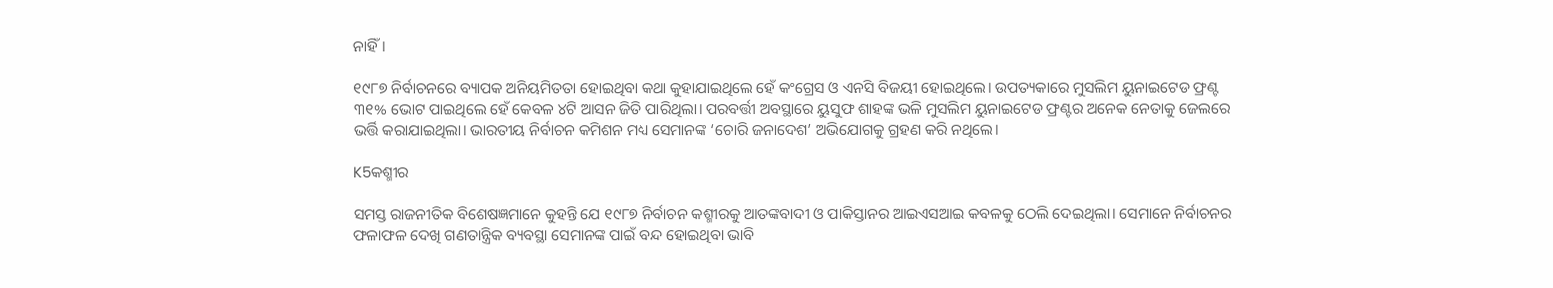ନାହିଁ।

୧୯୮୭ ନିର୍ବାଚନରେ ବ୍ୟାପକ ଅନିୟମିତତା ହୋଇଥିବା କଥା କୁହାଯାଇଥିଲେ ହେଁ କଂଗ୍ରେସ ଓ ଏନସି ବିଜୟୀ ହୋଇଥିଲେ। ଉପତ୍ୟକାରେ ମୁସଲିମ ୟୁନାଇଟେଡ ଫ୍ରଣ୍ଟ ୩୧% ଭୋଟ ପାଇଥିଲେ ହେଁ କେବଳ ୪ଟି ଆସନ ଜିତି ପାରିଥିଲା। ପରବର୍ତ୍ତୀ ଅବସ୍ଥାରେ ୟୁସୁଫ ଶାହଙ୍କ ଭଳି ମୁସଲିମ ୟୁନାଇଟେଡ ଫ୍ରଣ୍ଟର ଅନେକ ନେତାକୁ ଜେଲରେ ଭର୍ତ୍ତି କରାଯାଇଥିଲା। ଭାରତୀୟ ନିର୍ବାଚନ କମିଶନ ମଧ୍ୟ ସେମାନଙ୍କ ‘ଚୋରି ଜନାଦେଶ’ ଅଭିଯୋଗକୁ ଗ୍ରହଣ କରି ନଥିଲେ।

K5କଶ୍ମୀର

ସମସ୍ତ ରାଜନୀତିକ ବିଶେଷଜ୍ଞମାନେ କୁହନ୍ତି ଯେ ୧୯୮୭ ନିର୍ବାଚନ କଶ୍ମୀରକୁ ଆତଙ୍କବାଦୀ ଓ ପାକିସ୍ତାନର ଆଇଏସଆଇ କବଳକୁ ଠେଲି ଦେଇଥିଲା। ସେମାନେ ନିର୍ବାଚନର ଫଳାଫଳ ଦେଖି ଗଣତାନ୍ତ୍ରିକ ବ୍ୟବସ୍ଥା ସେମାନଙ୍କ ପାଇଁ ବନ୍ଦ ହୋଇଥିବା ଭାବି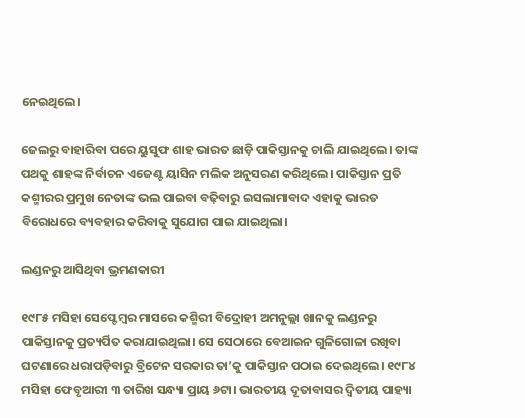ନେଇଥିଲେ।

ଜେଲରୁ ବାହାରିବା ପରେ ୟୁସୁଫ ଶାହ ଭାରତ ଛାଡ଼ି ପାକିସ୍ତାନକୁ ଚାଲି ଯାଇଥିଲେ। ତାଙ୍କ ପଥକୁ ଶାହଙ୍କ ନିର୍ବାଚନ ଏଜେଣ୍ଟ ୟାସିନ ମଲିକ ଅନୁସରଣ କରିଥିଲେ। ପାକିସ୍ତାନ ପ୍ରତି କଶ୍ମୀରର ପ୍ରମୁଖ ନେତାଙ୍କ ଭଲ ପାଇବା ବଢ଼ିବାରୁ ଇସଲାମାବାଦ ଏହାକୁ ଭାରତ ବିରୋଧରେ ବ୍ୟବହାର କରିବାକୁ ସୁଯୋଗ ପାଇ ଯାଇଥିଲା।

ଲଣ୍ଡନରୁ ଆସିଥିବା ଭ୍ରମଣକାରୀ

୧୯୮୫ ମସିହା ସେପ୍ଟେମ୍ବର ମାସରେ କଶ୍ମିରୀ ବିଦ୍ରୋହୀ ଅମନୁଲ୍ଲା ଖାନକୁ ଲଣ୍ଡନରୁ ପାକିସ୍ତାନକୁ ପ୍ରତ୍ୟର୍ପିତ କରାଯାଇଥିଲା। ସେ ସେଠାରେ ବେଆଇନ ଗୁଳିଗୋଳା ରଖିବା ଘଟଣାରେ ଧରାପଡ଼ିବାରୁ ବ୍ରିଟେନ ସରକାର ତା’କୁ ପାକିସ୍ତାନ ପଠାଇ ଦେଇଥିଲେ। ୧୯୮୪ ମସିହା ଫେବୃଆରୀ ୩ ତାରିଖ ସନ୍ଧ୍ୟା ପ୍ରାୟ ୬ଟା। ଭାରତୀୟ ଦୂତାବାସର ଦ୍ୱିତୀୟ ପାହ୍ୟା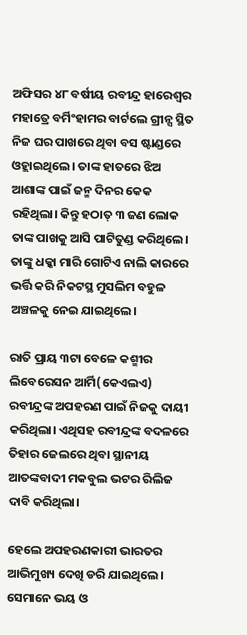ଅଫିସର ୪୮ ବର୍ଷୀୟ ରବୀନ୍ଦ୍ର ହାରେଶ୍ୱର ମହାତ୍ରେ ବର୍ମିଂହାମର ବାର୍ଟଲେ ଗ୍ରୀନ୍ସ ସ୍ଥିତ ନିଜ ଘର ପାଖରେ ଥିବା ବସ ଷ୍ଟାଣ୍ଡରେ ଓହ୍ଲାଇଥିଲେ। ତାଙ୍କ ହାତରେ ଝିଅ ଆଶାଙ୍କ ପାଇଁ ଜନ୍ମ ଦିନର କେକ ରହିଥିଲା। କିନ୍ତୁ ହଠାତ୍‌ ୩ ଜଣ ଲୋକ ତାଙ୍କ ପାଖକୁ ଆସି ପାଟିତୁଣ୍ଡ କରିଥିଲେ। ତାଙ୍କୁ ଧକ୍କା ମାରି ଗୋଟିଏ ନାଲି କାରରେ ଭର୍ତ୍ତି କରି ନିକଟସ୍ଥ ମୁସଲିମ ବହୁଳ ଅଞ୍ଚଳକୁ ନେଇ ଯାଇଥିଲେ।

ରାତି ପ୍ରାୟ ୩ଟା ବେଳେ କଶ୍ମୀର ଲିବେରେସନ ଆର୍ମି(କେଏଲଏ) ରବୀନ୍ଦ୍ରଙ୍କ ଅପହରଣ ପାଇଁ ନିଜକୁ ଦାୟୀ କରିଥିଲା। ଏଥିସହ ରବୀନ୍ଦ୍ରଙ୍କ ବଦଳରେ ତିହାର ଜେଲରେ ଥିବା ସ୍ଥାନୀୟ ଆତଙ୍କବାଦୀ ମକବୁଲ ଭଟର ରିଲିଜ ଦାବି କରିଥିଲା।

ହେଲେ ଅପହରଣକାରୀ ଭାରତର ଆଭିମୁଖ୍ୟ ଦେଖି ଡରି ଯାଇଥିଲେ। ସେମାନେ ଭୟ ଓ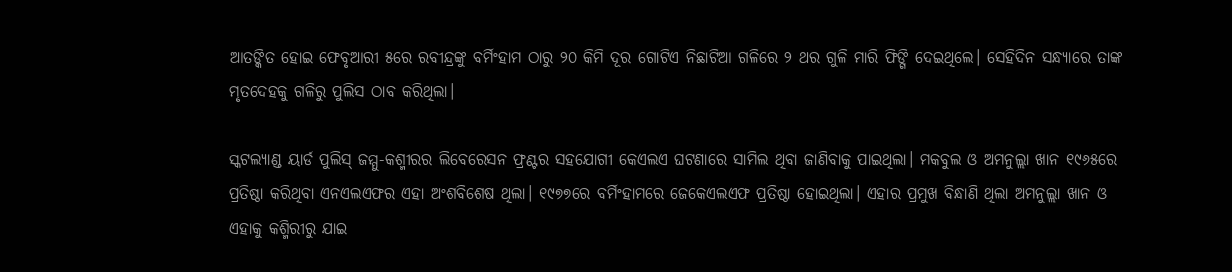ଆତଙ୍କିତ ହୋଇ ‍ଫେବୃଆରୀ ୫ରେ ରବୀନ୍ଦ୍ରଙ୍କୁ ବର୍ମିଂହାମ ଠାରୁ ୨୦ କିମି ଦୂର ଗୋଟିଏ ନିଛାଟିଆ ଗଳିରେ ୨ ଥର ଗୁଳି ମାରି ଫିଙ୍ଗି ଦେଇଥିଲେ। ସେହିଦିନ ସନ୍ଧ୍ୟାରେ ତାଙ୍କ ମୃତଦେହକୁ ଗଳିରୁ ପୁଲିସ ଠାବ କରିଥିଲା।

ସ୍କଟଲ୍ୟାଣ୍ଡ ୟାର୍ଡ ପୁଲିସ୍‌ ଜମ୍ମୁ-କଶ୍ମୀରର ଲିବେରେସନ ଫ୍ରଣ୍ଟର ସହଯୋଗୀ କେଏଲଏ ଘଟଣାରେ ସାମିଲ ଥିବା ଜାଣିବାକୁ ପାଇଥିଲା। ମକବୁଲ ଓ ଅମନୁଲ୍ଲା ଖାନ ୧୯୬୫ରେ ପ୍ରତିଷ୍ଠା କରିଥିବା ଏନଏଲଏଫର ଏହା ଅଂଶବିଶେଷ ଥିଲା। ୧୯୭୭ରେ ବର୍ମିଂହାମରେ ଜେକେଏଲଏଫ ପ୍ରତିଷ୍ଠା ହୋଇଥିଲା। ଏହାର ପ୍ରମୁଖ ବିନ୍ଧାଣି ଥିଲା ଅମନୁଲ୍ଲା ଖାନ ଓ ଏହାକୁ କଶ୍ମିରୀରୁ ଯାଇ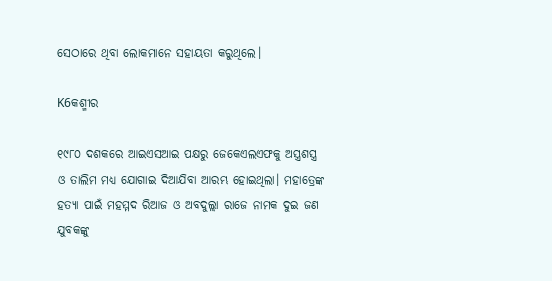ସେଠାରେ ଥିବା ଲୋକମାନେ ସହାୟତା କରୁଥିଲେ।

K6କଶ୍ମୀର

୧୯୮୦ ଦଶକରେ ଆଇଏସଆଇ ପକ୍ଷରୁ ଜେକେଏଲଏଫକୁ ଅସ୍ତ୍ରଶସ୍ତ୍ର ଓ ତାଲିମ ମଧ୍ୟ ଯୋଗାଇ ଦିଆଯିବା ଆରମ୍ଭ ହୋଇଥିଲା। ମହାତ୍ରେଙ୍କ ହତ୍ୟା ପାଇଁ ମହମ୍ମଦ ରିଆଜ ଓ ଅବଦୁଲ୍ଲା ରାଜେ ନାମକ ଦୁଇ ଜଣ ଯୁବକଙ୍କୁ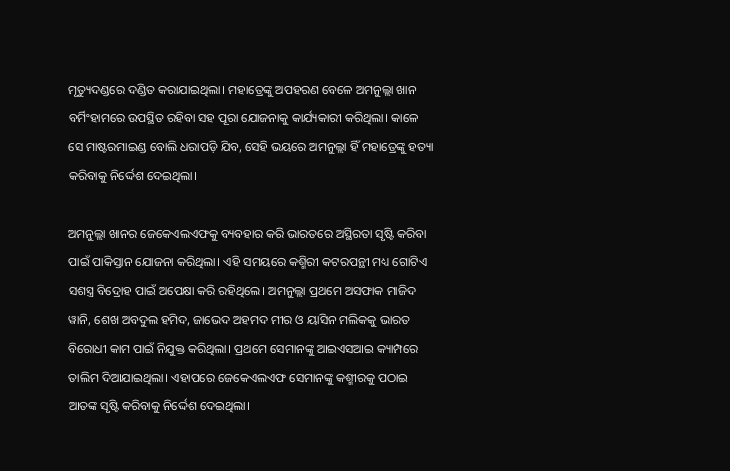ମୃତ୍ୟୁଦଣ୍ଡରେ ଦଣ୍ଡିତ କରାଯାଇଥିଲା। ମହାତ୍ରେଙ୍କୁ ଅପହରଣ ବେଳେ ଅମନୁଲ୍ଲା ଖାନ ବର୍ମିଂହାମରେ ଉପସ୍ଥିତ ରହିବା ସହ ପୂରା ଯୋଜନାକୁ କାର୍ଯ୍ୟକାରୀ କରିଥିଲା। କାଳେ ସେ ମାଷ୍ଟରମାଇଣ୍ଡ ବୋଲି ଧରାପଡ଼ି ଯିବ, ସେହି ଭୟରେ ଅମନୁଲ୍ଲା ହିଁ ମହାତ୍ରେଙ୍କୁ ହତ୍ୟା କରିବାକୁ ନିର୍ଦ୍ଦେଶ ଦେଇଥିଲା।

ଅମନୁଲ୍ଲା ଖାନର ଜେକେଏଲଏଫକୁ ବ୍ୟବହାର କରି ଭାରତରେ ଅସ୍ଥିରତା ସୃଷ୍ଟି କରିବା ପାଇଁ ପାକିସ୍ତାନ ଯୋଜନା କରିଥିଲା। ଏହି ସମୟରେ କଶ୍ମିରୀ କଟରପନ୍ଥୀ ମଧ୍ୟ ଗୋଟିଏ ସଶସ୍ତ୍ର ବିଦ୍ରୋହ ପାଇଁ ଅପେକ୍ଷା କରି ରହିଥିଲେ। ଅମନୁଲ୍ଲା ପ୍ରଥମେ ଅସଫାକ ମାଜିଦ ୱାନି, ଶେଖ ଅବଦୁଲ ହମିଦ, ଜାଭେଦ ଅହମଦ ମୀର ଓ ୟାସିନ ମଲିକକୁ ଭାରତ ବିରୋଧୀ କାମ ପାଇଁ ନିଯୁକ୍ତ କରିଥିଲା। ପ୍ରଥମେ ସେମାନଙ୍କୁ ଆଇଏସଆଇ କ୍ୟାମ୍ପରେ ତାଲିମ ଦିଆଯାଇଥିଲା। ଏହାପରେ ଜେକେଏଲଏଫ ସେମାନଙ୍କୁ କଶ୍ମୀରକୁ ପଠାଇ ଆତଙ୍କ ସୃଷ୍ଟି କରିବାକୁ ନିର୍ଦ୍ଦେଶ ଦେଇଥିଲା।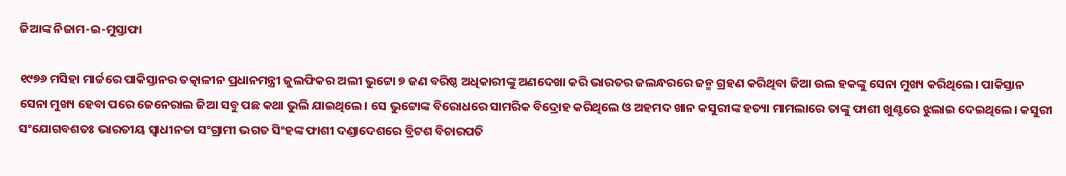ଜିଆଙ୍କ ନିଜାମ-ଇ-ମୁସ୍ତାଫା

୧୯୭୬ ମସିହା ମାର୍ଚ୍ଚରେ ପାକିସ୍ତାନର ତତ୍କାଳୀନ ପ୍ରଧାନମନ୍ତ୍ରୀ ଜୁଲଫିକର ଅଲୀ ଭୁଟ୍ଟୋ ୭ ଜଣ ବରିଷ୍ଠ ଅଧିକାରୀଙ୍କୁ ଅଣଦେଖା କରି ଭାରତର ଜଲନ୍ଧରରେ ଜନ୍ମ ଗ୍ରହଣ କରିଥିବା ଜିଆ ଉଲ ହକଙ୍କୁ ସେନା ମୁଖ୍ୟ କରିଥିଲେ। ପାକିସ୍ତାନ ସେନା ମୁଖ୍ୟ ହେବା ପରେ ଜେନେରାଲ ଜିଆ ସବୁ ପଛ କଥା ଭୁଲି ଯାଇଥିଲେ। ସେ ଭୁଟ୍ଟୋଙ୍କ ବିରୋଧରେ ସାମରିକ ବିଦ୍ରୋହ କରିଥିଲେ ଓ ଅହମଦ ଖାନ କସୁରୀଙ୍କ ହତ୍ୟା ମାମଲାରେ ତାଙ୍କୁ ଫାଶୀ ଖୁଣ୍ଟରେ ଝୁଲାଇ ଦେଇଥିଲେ। କସୁରୀ ସଂଯୋଗବଶତଃ ଭାରତୀୟ ସ୍ୱାଧୀନତା ସଂଗ୍ରାମୀ ଭଗତ ସିଂହଙ୍କ ଫାଶୀ ଦଣ୍ଡାଦେଶରେ ବ୍ରିଟଶ ବିଚାରପତି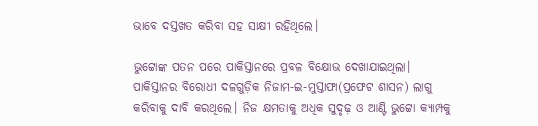ଭାବେ ଦସ୍ତଖତ କରିବା ସହ ସାକ୍ଷୀ ରହିଥିଲେ।

ଭୁଟ୍ଟୋଙ୍କ ପତନ ପରେ ପାକିସ୍ତାନରେ ପ୍ରବଳ ବିକ୍ଷୋଭ ଦେଖାଯାଇଥିଲା। ପାକିସ୍ତାନର ବିରୋଧୀ ଦଳଗୁଡ଼ିକ ନିଜାମ-ଇ-ମୁସ୍ତାଫା(ପ୍ରଫେଟ ଶାସନ) ଲାଗୁ କରିବାକୁ ଦାବି କରଥିଲେ। ନିଜ କ୍ଷମତାକୁ ଅଧିକ ସୁଦୃଢ଼ ଓ ଆଣ୍ଟି ଭୁଟ୍ଟୋ କ୍ୟାମ୍ପକୁ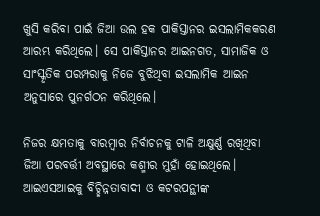ଖୁସି କରିବା ପାଇଁ ଜିଆ ଉଲ ହକ ପାକିସ୍ତାନର ଇସଲାମିକକରଣ ଆରମ୍ଭ କରିଥିଲେ। ସେ ପାକିସ୍ତାନର ଆଇନଗତ, ସାମାଜିକ ଓ ସାଂସ୍କୃତିକ ପରମ୍ପରାକୁ ନିଜେ ବୁଝିଥିବା ଇସଲାମିକ ଆଇନ ଅନୁସାରେ ପୁନର୍ଗଠନ କରିଥିଲେ।

ନିଜର କ୍ଷମତାକୁ ବାରମ୍ବାର ନିର୍ବାଚନକୁ ଟାଳି ଅକ୍ଷୁର୍ଣ୍ଣ ରଖିଥିବା ଜିଆ ପରବର୍ତ୍ତୀ ଅବସ୍ଥାରେ କଶ୍ମୀର ମୁହାଁ ହୋଇଥିଲେ। ଆଇଏସଆଇକୁ ବିଚ୍ଛିନ୍ନତାବାଦୀ ଓ କଟରପନ୍ଥୀଙ୍କ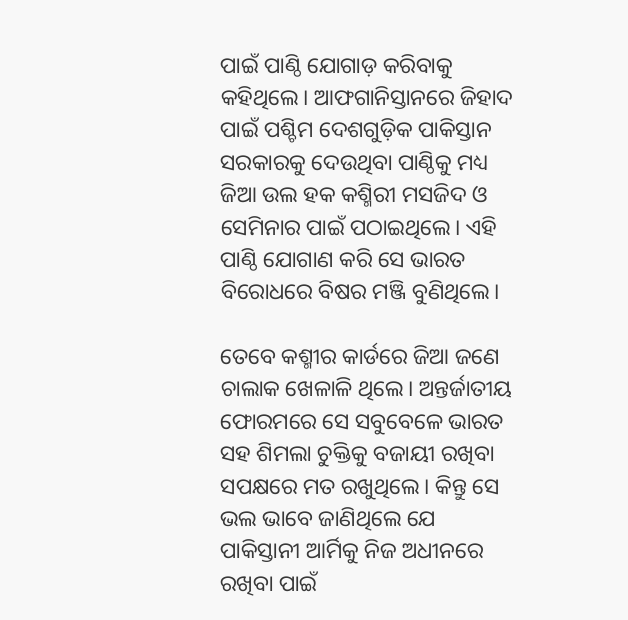ପାଇଁ ପାଣ୍ଠି ଯୋଗାଡ଼ କରିବାକୁ କହିଥିଲେ। ଆଫଗାନିସ୍ତାନରେ ଜିହାଦ ପାଇଁ ପଶ୍ଚିମ ଦେଶଗୁଡ଼ିକ ପାକିସ୍ତାନ ସରକାରକୁ ଦେଉଥିବା ପାଣ୍ଠିକୁ ମଧ୍ୟ ଜିଆ ଉଲ ହକ କଶ୍ମିରୀ ମସଜିଦ ଓ ସେମିନାର ପାଇଁ ପଠାଇଥିଲେ। ଏହି ପାଣ୍ଠି ଯୋଗାଣ କରି ସେ ଭାରତ ବିରୋଧରେ ବିଷର ମଞ୍ଜି ବୁଣିଥିଲେ।

ତେବେ କଶ୍ମୀର କାର୍ଡରେ ଜିଆ ଜଣେ ଚାଲାକ ଖେଳାଳି ଥିଲେ। ଅନ୍ତର୍ଜାତୀୟ ଫୋରମରେ ସେ ସବୁବେଳେ ଭାରତ ସହ ଶିମଲା ଚୁକ୍ତିକୁ ବଜାୟୀ ରଖିବା ସପକ୍ଷରେ ମତ ରଖୁଥିଲେ। କିନ୍ତୁ ସେ ଭଲ ଭାବେ ଜାଣିଥିଲେ ଯେ ପାକିସ୍ତାନୀ ଆର୍ମିକୁ ନିଜ ଅଧୀନରେ ରଖିବା ପାଇଁ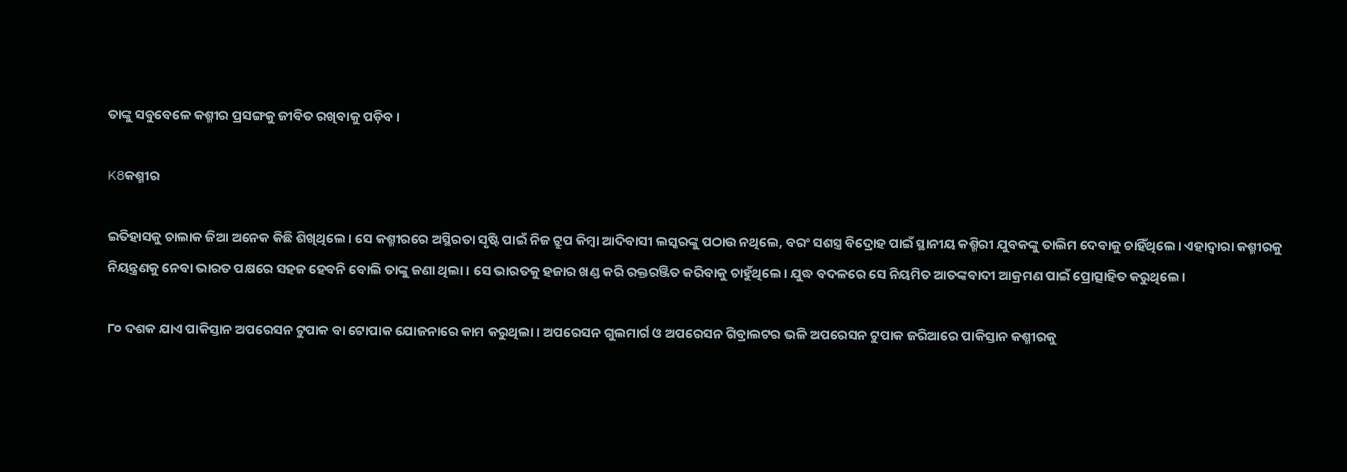ତାଙ୍କୁ ସବୁବେଳେ କଶ୍ମୀର ପ୍ରସଙ୍ଗକୁ ଜୀବିତ ରଖିବାକୁ ପଡ଼ିବ।

K8କଶ୍ମୀର

ଇତିହାସକୁ ଚାଲାକ ଜିଆ ଅନେକ କିଛି ଶିଖିଥିଲେ। ସେ କଶ୍ମୀରରେ ଅସ୍ଥିରତା ସୃଷ୍ଟି ପାଇଁ ନିଜ ଟ୍ରୁପ କିମ୍ବା ଆଦିବାସୀ ଲସ୍କରଙ୍କୁ ପଠାଉ ନଥିଲେ, ବରଂ ସଶସ୍ତ୍ର ବିଦ୍ରୋହ ପାଇଁ ସ୍ଥାନୀୟ କଶ୍ମିରୀ ଯୁବକଙ୍କୁ ତାଲିମ ଦେବାକୁ ଚାହିଁଥିଲେ। ଏହାଦ୍ୱାରା କଶ୍ମୀରକୁ ନିୟନ୍ତ୍ରଣକୁ ନେବା ଭାରତ ପକ୍ଷରେ ସହଜ ହେବନି ବୋଲି ତାଙ୍କୁ ଜଣା ଥିଲା। ସେ ଭାରତକୁ ହଜାର ଖଣ୍ଡ କରି ରକ୍ତରଞ୍ଜିତ କରିବାକୁ ଚାହୁଁଥିଲେ। ଯୁଦ୍ଧ ବଦଳରେ ସେ ନିୟମିତ ଆତଙ୍କବାଦୀ ଆକ୍ରମଣ ପାଇଁ ପ୍ରୋତ୍ସାହିତ କରୁଥିଲେ।

୮୦ ଦଶକ ଯାଏ ପାକିସ୍ତାନ ଅପରେସନ ଟୁପାକ ବା ଟୋପାକ ଯୋଜନାରେ କାମ କରୁଥିଲା। ଅପରେସନ ଗୁଲମାର୍ଗ ଓ ଅପରେସନ ଗିବ୍ରାଲଟର ଭଳି ଅପରେସନ ଟୁପାକ ଜରିଆରେ ପାକିସ୍ତାନ କଶ୍ମୀରକୁ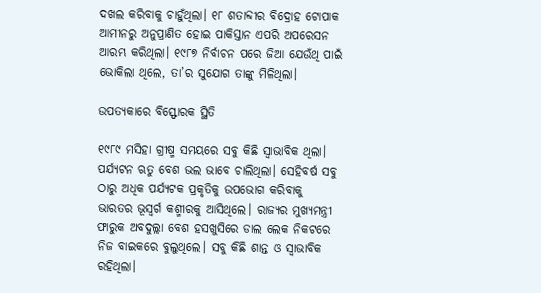ଦଖଲ କରିବାକୁ ଚାହୁଁଥିଲା। ୧୮ ଶତାବ୍ଦୀର ବିଦ୍ରୋହ ଟୋପାକ ଆମୀନରୁ ଅନୁପ୍ରାଣିତ ହୋଇ ପାକିସ୍ତାନ ଏପରି ଅପରେସନ ଆରମ୍ଭ କରିଥିଲା। ୧୯୮୭ ନିର୍ବାଚନ ପରେ ଜିଆ ଯେଉଁଥି ପାଇଁ ଭୋକିଲା ଥିଲେ, ତା’ର ସୁଯୋଗ ତାଙ୍କୁ ମିଳିଥିଲା।

ଉପତ୍ୟକାରେ ବିସ୍ଫୋରକ ସ୍ଥିତି

୧୯୮୯ ମସିହା ଗ୍ରୀଷ୍ମ ସମୟରେ ସବୁ କିଛି ସ୍ୱାଭାବିକ ଥିଲା। ପର୍ଯ୍ୟଟନ ଋତୁ ବେଶ ଭଲ ଭାବେ ଚାଲିଥିଲା। ସେହିବର୍ଷ ସବୁ ଠାରୁ ଅଧିକ ପର୍ଯ୍ୟଟକ ପ୍ରକୃତିକୁ ଉପଭୋଗ କରିବାକୁ ଭାରତର ଭୂସ୍ୱର୍ଗ କଶ୍ମୀରକୁ ଆସିଥିଲେ। ରାଜ୍ୟର ମୁଖ୍ୟମନ୍ତ୍ରୀ ଫାରୁକ ଅବଦୁଲ୍ଲା ବେଶ ହସଖୁସିରେ ଡାଲ ଲେକ ନିକଟରେ ନିଜ ବାଇକରେ ବୁଲୁଥିଲେ। ସବୁ କିଛି ଶାନ୍ତ ଓ ସ୍ୱାଭାବିକ ରହିଥିଲା।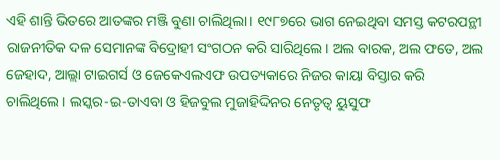ଏହି ଶାନ୍ତି ଭିତରେ ଆତଙ୍କର ମଞ୍ଜି ବୁଣା ଚାଲିଥିଲା। ୧୯୮୭ରେ ଭାଗ ନେଇଥିବା ସମସ୍ତ କଟରପନ୍ଥୀ ରାଜନୀତିକ ଦଳ ସେମାନଙ୍କ ବିଦ୍ରୋହୀ ସଂଗଠନ କରି ସାରିଥିଲେ। ଅଲ ବାରକ, ଅଲ ଫତେ, ଅଲ ଜେହାଦ, ଆଲ୍ଲା ଟାଇଗର୍ସ ଓ ଜେକେଏଲଏଫ ଉପତ୍ୟକାରେ ନିଜର କାୟା ବିସ୍ତାର କରି ଚାଲିଥିଲେ। ଲସ୍କର-ଇ-ତାଏବା ଓ ହିଜବୁଲ ମୁଜାହିଦ୍ଦିନର ନେତୃତ୍ୱ ୟୁସୁଫ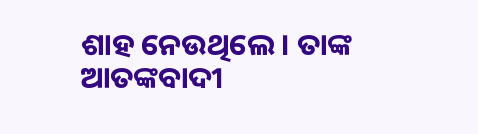ଶାହ ନେଉଥିଲେ। ତାଙ୍କ ଆତଙ୍କବାଦୀ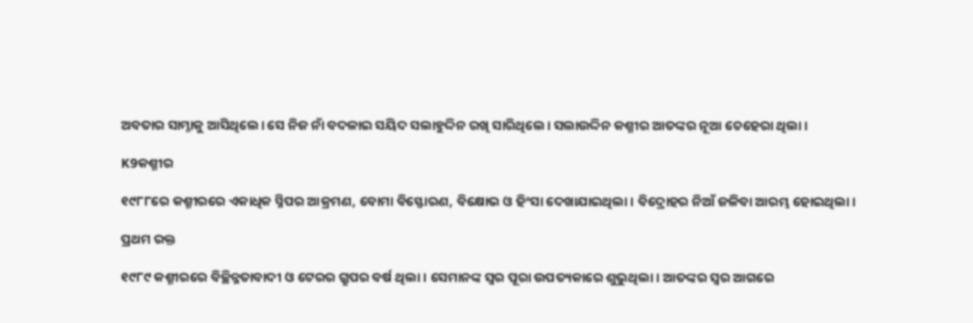ଅବତାର ସାମ୍ନାକୁ ଆସିଥିଲେ। ସେ ନିଜ ନାଁ ବଦଳାଇ ସୟିଦ ସଲାହୁଦ୍ଦିନ ରଖି ସାରିଥିଲେ। ସଲାଉଦ୍ଦିନ କଶ୍ମୀର ଆତଙ୍କର ନୂଆ ଚେହେରା ଥିଲା।

K9କଶ୍ମୀର

୧୯୮୮ରେ କଶ୍ମୀରରେ ଏକାଧିକ ସ୍ନିପର ଆକ୍ରମଣ, ବୋମା ବିସ୍ଫୋରଣ, ବିକ୍ଷୋଭ ଓ ହିଂସା ଦେଖାଯାଇଥିଲା। ବିଦ୍ରୋହର ନିଆଁ ଜଳିବା ଆରମ୍ଭ ହୋଇଥିଲା।

ପ୍ରଥମ ରକ୍ତ

୧୯୮୯ କଶ୍ମୀରରେ ବିଚ୍ଛିନ୍ନତାବାଦୀ ଓ ଟେରର ଗ୍ରୁପର ବର୍ଷ ଥିଲା। ସେମାନଙ୍କ ସ୍ୱର ପୂରା ଉପତ୍ୟକାରେ ଶୁଭୁଥିଲା। ଆତଙ୍କର ସ୍ୱର ଆଗରେ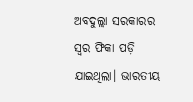ଅବଦୁଲ୍ଲା ସରକାରର ସ୍ୱର ଫିକା ପଡ଼ି ଯାଇଥିଲା। ଭାରତୀୟ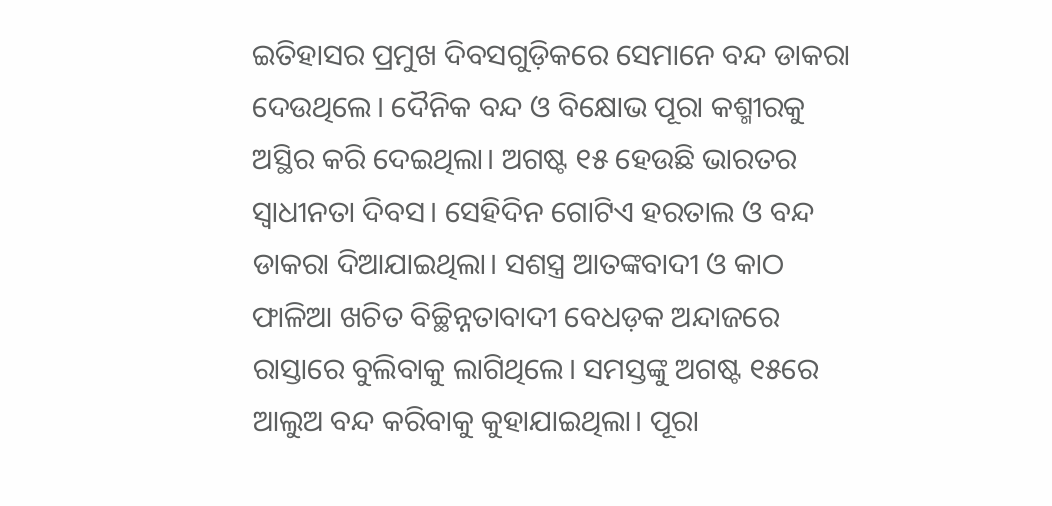ଇତିହାସର ପ୍ରମୁଖ ଦିବସଗୁଡ଼ିକରେ ସେମାନେ ବନ୍ଦ ଡାକରା ଦେଉଥିଲେ। ଦୈନିକ ବନ୍ଦ ଓ ବିକ୍ଷୋଭ ପୂରା କଶ୍ମୀରକୁ ଅସ୍ଥିର କରି ଦେଇଥିଲା। ଅଗଷ୍ଟ ୧୫ ହେଉଛି ଭାରତର ସ୍ୱାଧୀନତା ଦିବସ। ସେହିଦିନ ଗୋଟିଏ ହରତାଲ ଓ ବନ୍ଦ ଡାକରା ଦିଆଯାଇଥିଲା। ସଶସ୍ତ୍ର ଆତଙ୍କବାଦୀ ଓ କାଠ ଫାଳିଆ ଖଚିତ ବିଚ୍ଛିନ୍ନତାବାଦୀ ବେଧଡ଼କ ଅନ୍ଦାଜରେ ରାସ୍ତାରେ ବୁଲିବାକୁ ଲାଗିଥିଲେ। ସମସ୍ତଙ୍କୁ ଅଗଷ୍ଟ ୧୫ରେ ଆଲୁଅ ବନ୍ଦ କରିବାକୁ କୁହାଯାଇଥିଲା। ପୂରା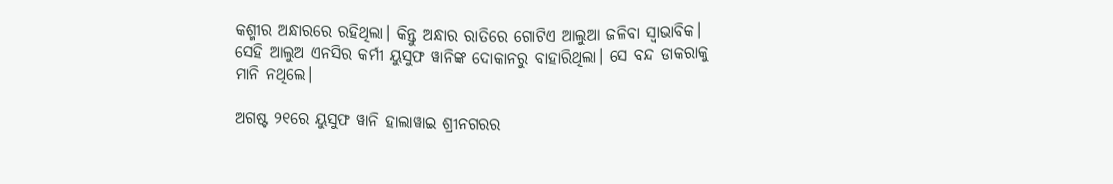କଶ୍ମୀର ଅନ୍ଧାରରେ ରହିଥିଲା। କିନ୍ତୁ ଅନ୍ଧାର ରାତିରେ ଗୋଟିଏ ଆଲୁଆ ଜଳିବା ସ୍ୱାଭାବିକ। ସେହି ଆଲୁଅ ଏନସିର କର୍ମୀ ୟୁସୁଫ ୱାନିଙ୍କ ଦୋକାନରୁ ବାହାରିଥିଲା। ସେ ବନ୍ଦ ଡାକରାକୁ ମାନି ନଥିଲେ।

ଅଗଷ୍ଟ ୨୧ରେ ୟୁସୁଫ ୱାନି ହାଲାୱାଇ ଶ୍ରୀନଗରର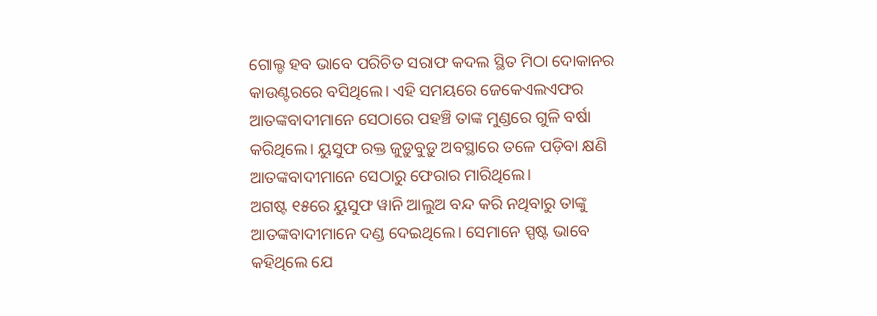ଗୋଲ୍ଡ ହବ ଭାବେ ପରିଚିତ ସରାଫ କଦଲ ସ୍ଥିତ ମିଠା ଦୋକାନର କାଉଣ୍ଟରରେ ବସିଥିଲେ। ଏହି ସମୟରେ ଜେକେଏଲଏଫର ଆତଙ୍କବାଦୀମାନେ ସେଠାରେ ପହଞ୍ଚି ତାଙ୍କ ମୁଣ୍ଡରେ ଗୁଳି ବର୍ଷା କରିଥିଲେ। ୟୁସୁଫ ରକ୍ତ ଜୁଡ଼ୁବୁଡ଼ୁ ଅବସ୍ଥାରେ ତଳେ ପଡ଼ିବା କ୍ଷଣି ଆତଙ୍କବାଦୀମାନେ ସେଠାରୁ ଫେରାର ମାରିଥିଲେ।
ଅଗଷ୍ଟ ୧୫ରେ ୟୁସୁଫ ୱାନି ଆଲୁଅ ବନ୍ଦ କରି ନଥିବାରୁ ତାଙ୍କୁ ଆତଙ୍କବାଦୀମାନେ ଦଣ୍ଡ ଦେଇଥିଲେ। ସେମାନେ ସ୍ପଷ୍ଟ ଭାବେ କହିଥିଲେ ଯେ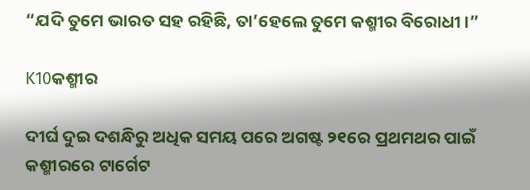“ଯଦି ତୁମେ ଭାରତ ସହ ରହିଛି, ତା’ହେଲେ ତୁମେ କଶ୍ମୀର ବିରୋଧୀ।”

K10କଶ୍ମୀର

ଦୀର୍ଘ ଦୁଇ ଦଶନ୍ଧିରୁ ଅଧିକ ସମୟ ପରେ ଅଗଷ୍ଟ ୨୧ରେ ପ୍ରଥମଥର ପାଇଁ କଶ୍ମୀରରେ ଟାର୍ଗେଟ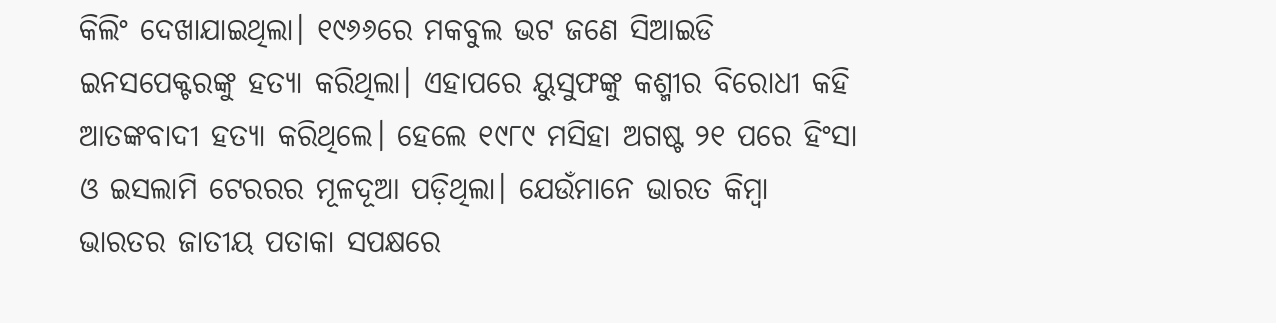କିଲିଂ ଦେଖାଯାଇଥିଲା। ୧୯୬୬ରେ ମକବୁଲ ଭଟ ଜଣେ ସିଆଇଡି ଇନସପେକ୍ଟରଙ୍କୁ ହତ୍ୟା କରିଥିଲା। ଏହାପରେ ୟୁସୁଫଙ୍କୁ କଶ୍ମୀର ବିରୋଧୀ କହି ଆତଙ୍କବାଦୀ ହତ୍ୟା କରିଥିଲେ। ହେଲେ ୧୯୮୯ ମସିହା ଅଗଷ୍ଟ ୨୧ ପରେ ହିଂସା ଓ ଇସଲାମି ଟେରରର ମୂଳଦୂଆ ପଡ଼ିଥିଲା। ଯେଉଁମାନେ ଭାରତ କିମ୍ବା ଭାରତର ଜାତୀୟ ପତାକା ସପକ୍ଷରେ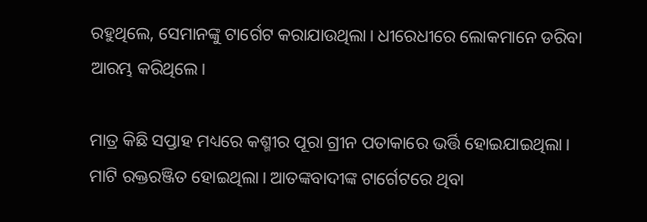ରହୁଥିଲେ, ସେମାନଙ୍କୁ ଟାର୍ଗେଟ କରାଯାଉଥିଲା। ଧୀରେଧୀରେ ଲୋକମାନେ ଡରିବା ଆରମ୍ଭ କରିଥିଲେ।

ମାତ୍ର କିଛି ସପ୍ତାହ ମଧ୍ୟରେ କଶ୍ମୀର ପୂରା ଗ୍ରୀନ ପତାକାରେ ଭର୍ତ୍ତି ହୋଇଯାଇଥିଲା। ମାଟି ରକ୍ତରଞ୍ଜିତ ହୋଇଥିଲା। ଆତଙ୍କବାଦୀଙ୍କ ଟାର୍ଗେଟରେ ଥିବା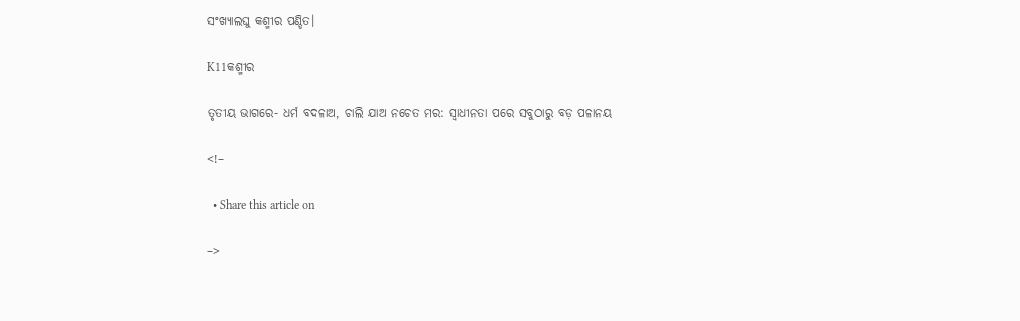ସଂଖ୍ୟାଲଘୁ କଶ୍ମୀର ପଣ୍ଡିତ।

K11କଶ୍ମୀର

ତୃତୀୟ ଭାଗରେ- ଧର୍ମ ବଦଳାଅ, ଚାଲି ଯାଅ ନଚେତ ମର: ସ୍ୱାଧୀନତା ପରେ ସବୁଠାରୁ ବଡ଼ ପଳାନୟ

<!–

  • Share this article on

–>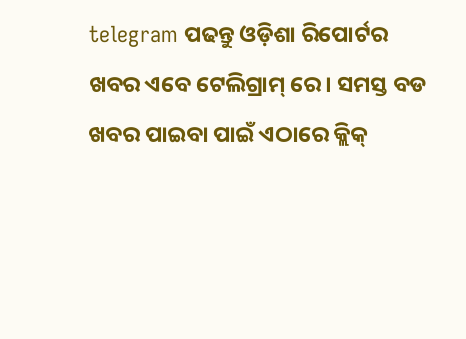telegram ପଢନ୍ତୁ ଓଡ଼ିଶା ରିପୋର୍ଟର ଖବର ଏବେ ଟେଲିଗ୍ରାମ୍ ରେ। ସମସ୍ତ ବଡ ଖବର ପାଇବା ପାଇଁ ଏଠାରେ କ୍ଲିକ୍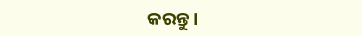କରନ୍ତୁ।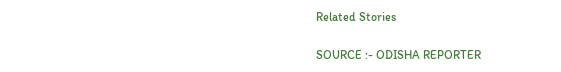Related Stories

SOURCE :- ODISHA REPORTER